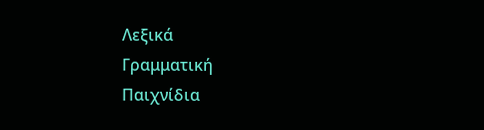Λεξικά
Γραμματική
Παιχνίδια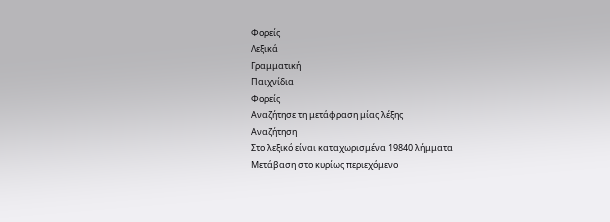Φορείς
Λεξικά
Γραμματική
Παιχνίδια
Φορείς
Αναζήτησε τη μετάφραση μίας λέξης
Αναζήτηση
Στο λεξικό είναι καταχωρισμένα 19840 λήμματα
Μετάβαση στο κυρίως περιεχόμενο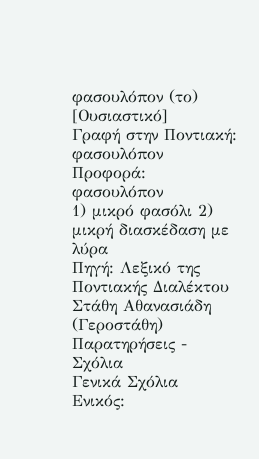φασουλόπον (το)
[Ουσιαστικό]
Γραφή στην Ποντιακή: φασουλόπον
Προφορά: φασουλόπον
1) μικρό φασόλι 2) μικρή διασκέδαση με λύρα
Πηγή: Λεξικό της Ποντιακής Διαλέκτου Στάθη Αθανασιάδη (Γεροστάθη)
Παρατηρήσεις - Σχόλια
Γενικά Σχόλια
Ενικός: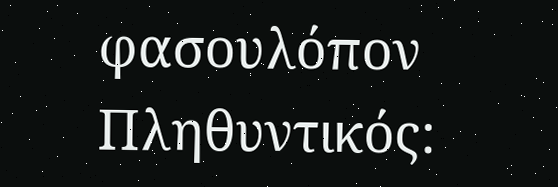φασουλόπον
Πληθυντικός: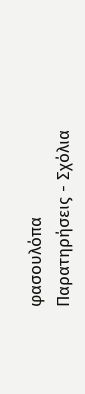φασουλόπα
Παρατηρήσεις - Σχόλια